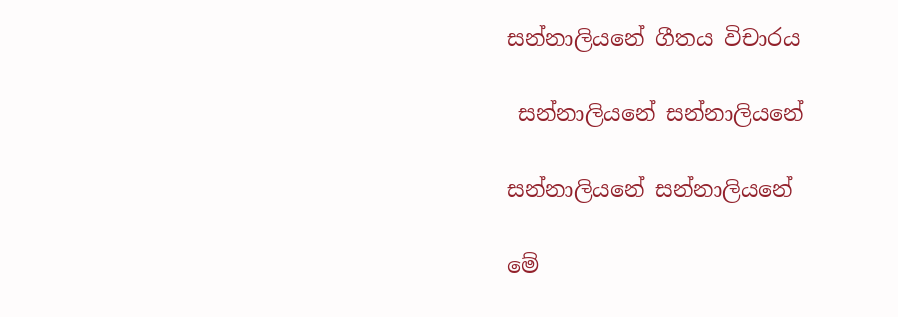සන්නාලියනේ ගීතය විචාරය

 සන්නාලියනේ සන්නාලියනේ

සන්නාලියනේ සන්නාලියනේ

මේ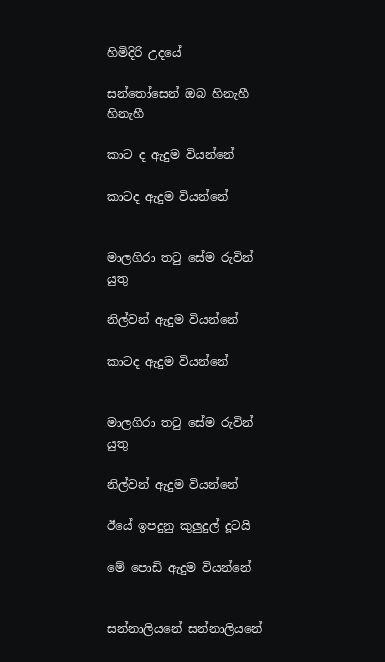හිමිදිරි උදයේ

සන්තෝසෙන් ඔබ හිනැහී හිනැහී

කාට ද ඇදුම වියන්නේ

කාටද ඇදුම වියන්නේ


මාලගිරා තටු සේම රුවින් යුතු

නිල්වන් ඇදුම වියන්නේ

කාටද ඇදුම වියන්නේ


මාලගිරා තටු සේම රුවින් යුතු

නිල්වන් ඇදුම වියන්නේ

ඊයේ ඉපදුනු කුලුදුල් දූටයි

මේ පොඩි ඇදුම වියන්නේ


සන්නාලියනේ සන්නාලියනේ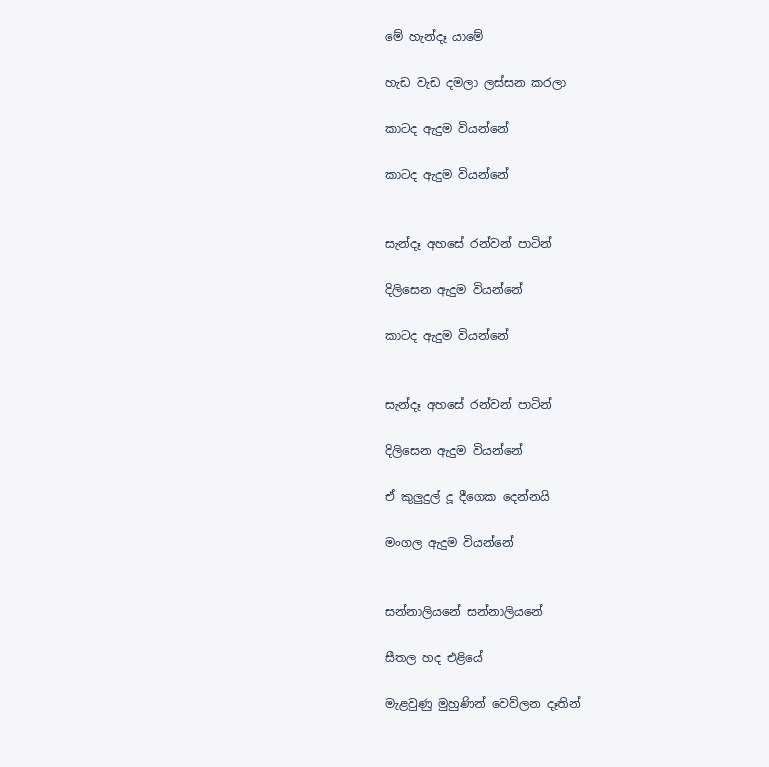මේ හැන්දෑ යාමේ

හැඩ වැඩ දමලා ලස්සන කරලා

කාටද ඇදුම වියන්නේ

කාටද ඇදුම වියන්නේ


සැන්දෑ අහසේ රන්වන් පාටින්

දිලිසෙන ඇදුම වියන්නේ

කාටද ඇදුම වියන්නේ


සැන්දෑ අහසේ රන්වන් පාටින්

දිලිසෙන ඇදුම වියන්නේ

ඒ කුලුදුල් දූ දීගෙක දෙන්නයි

මංගල ඇදුම වියන්නේ


සන්නාලියනේ සන්නාලියනේ

සීතල හද එළියේ

මැළවුණු මුහුණින් වෙව්ලන දෑතින්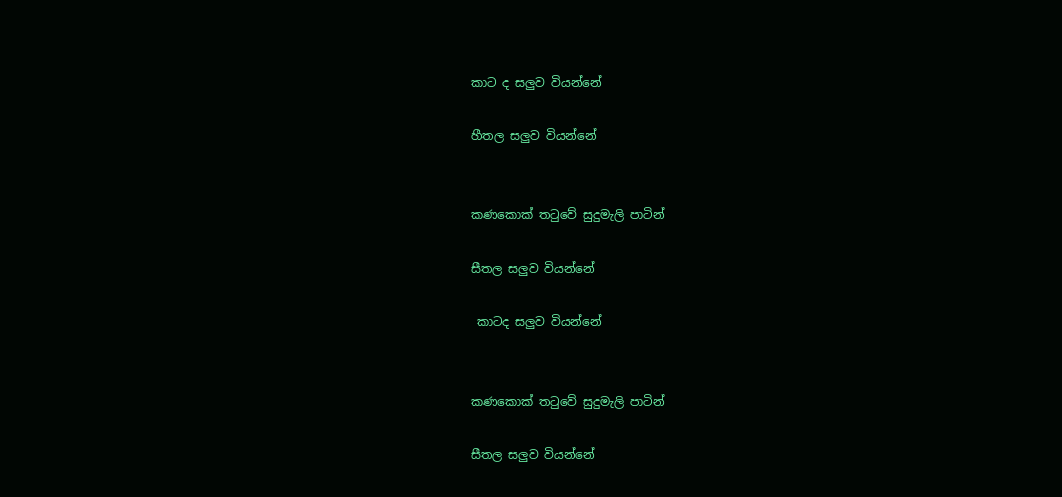කාට ද සලුව වියන්නේ

හීතල සලුව වියන්නේ


කණකොක් තටුවේ සුදුමැලි පාටින්

සීතල සලුව වියන්නේ

 කාටද සලුව වියන්නේ


කණකොක් තටුවේ සුදුමැලි පාටින්

සීතල සලුව වියන්නේ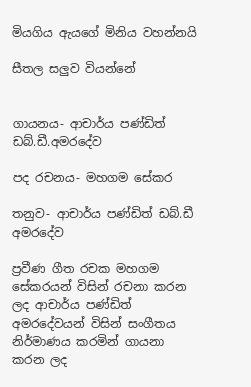මියගිය ඇයගේ මිනිය වහන්නයි

සීතල සලුව වියන්නේ


ගායනය- ආචාර්ය පණ්ඩිත් ඩබ්.ඩී.අමරදේව

පද රචනය- මහගම සේකර

තනුව- ආචාර්ය පණ්ඩිත් ඩබ්.ඩී අමරදේව

ප්‍රවීණ ගීත රචක මහගම සේකරයන් විසින් රචනා කරන ලද ආචාර්ය පණ්ඩිත් අමරදේවයන් විසින් සංගීතය නිර්මාණය කරමින් ගායනා කරන ලද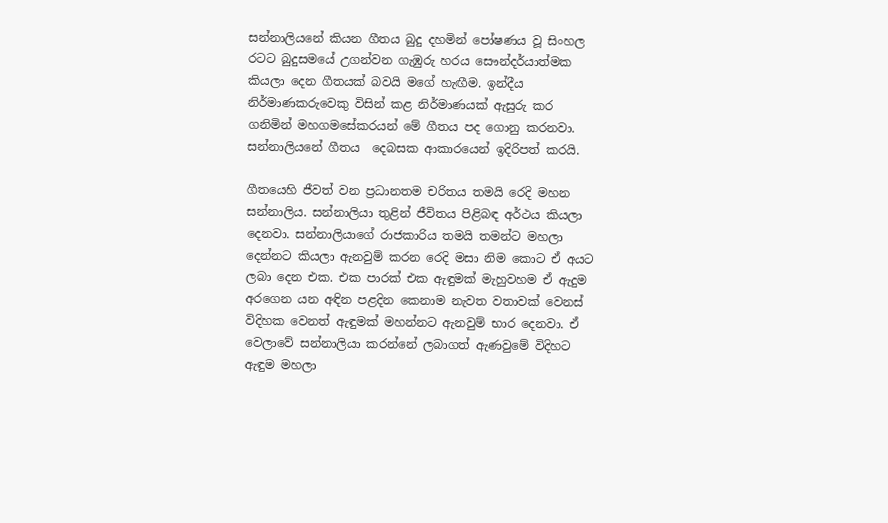සන්නාලියනේ කියන ගීතය බුදු දහමින් පෝෂණය වූ සිංහල රටට බුදුසමයේ උගන්වන ගැඹුරු හරය සෞන්දර්යාත්මක කියලා දෙන ගීතයක් බවයි මගේ හැඟීම. ඉන්දීය නිර්මාණකරුවෙකු විසින් කළ නිර්මාණයක් ඇසුරු කර ගනිමින් මහගමසේකරයන් මේ ගීතය පද ගොනු කරනවා. සන්නාලියනේ ගීතය  දෙබසක ආකාරයෙන් ඉදිරිපත් කරයි.

ගීතයෙහි ජීවත් වන ප්‍රධානතම චරිතය තමයි රෙදි මහන සන්නාලිය. සන්නාලියා තුළින් ජීවිතය පිළිබඳ අර්ථය කියලා දෙනවා. සන්නාලියාගේ රාජකාරිය තමයි තමන්ට මහලා දෙන්නට කියලා ඇනවුම් කරන රෙදි මසා නිම කොට ඒ අයට ලබා දෙන එක. එක පාරක් එක ඇඳුමක් මැහුවහම ඒ ඇදුම අරගෙන යන අඳින පළදින කෙනාම නැවත වතාවක් වෙනස් විදිහක වෙනත් ඇඳුමක් මහන්නට ඇනවුම් භාර දෙනවා. ඒ වෙලාවේ සන්නාලියා කරන්නේ ලබාගත් ඇණවුමේ විදිහට ඇඳුම මහලා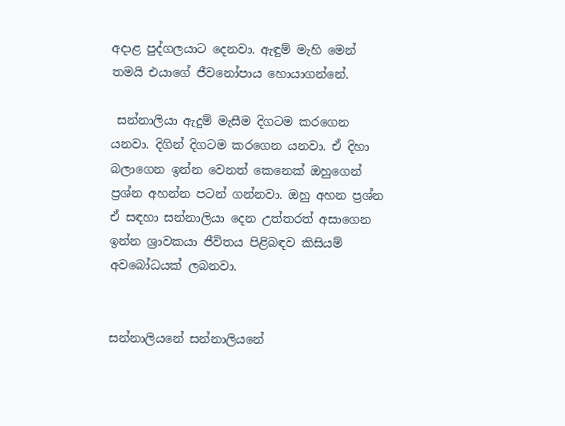අදාළ පුද්ගලයාට දෙනවා. ඇඳුම් මැහි මෙන් තමයි එයාගේ ජීවනෝපාය හොයාගන්නේ.

 සන්නාලියා ඇදුම් මැසීම දිගටම කරගෙන යනවා. දිගින් දිගටම කරගෙන යනවා. ඒ දිහා බලාගෙන ඉන්න වෙනත් කෙනෙක් ඔහුගෙන් ප්‍රශ්න අහන්න පටන් ගන්නවා. ඔහු අහන ප්‍රශ්න ඒ සඳහා සන්නාලියා දෙන උත්තරත් අසාගෙන ඉන්න ශ්‍රාවකයා ජීවිතය පිළිබඳව කිසියම් අවබෝධයක් ලබනවා.


සන්නාලියනේ සන්නාලියනේ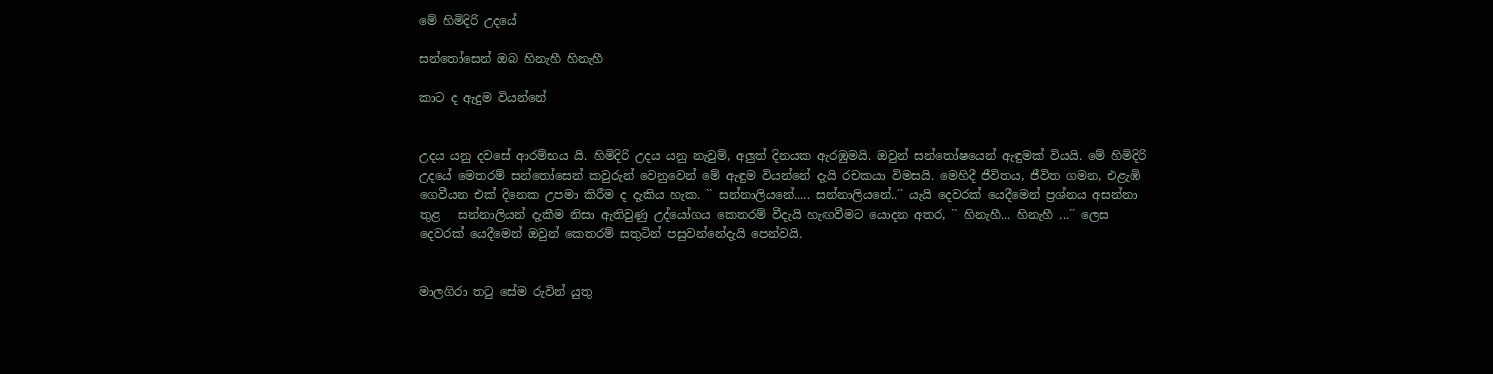මේ හිමිදිරි උදයේ

සන්තෝසෙන් ඔබ හිනැහී හිනැහී

කාට ද ඇදුම වියන්නේ


උදය යනු දවසේ ආරම්භය යි. හිමිදිරි උදය යනු නැවුම්, අලුත් දිනයක ඇරඹුමයි. ඔවුන් සන්තෝෂයෙන් ඇඳුමක් වියයි. මේ හිමිදිරි උදයේ මෙතරම් සන්තෝසෙන් කවුරුන් වෙනුවෙන් මේ ඇඳුම වියන්නේ දැයි රචකයා විමසයි. මෙහිදී ජීවිතය, ජීවිත ගමන, එළැඹි ගෙවීයන එක් දිනෙක උපමා කිරීම ද දැකිය හැක. `` සන්නාලියනේ..... සන්නාලියනේ..´´ යැයි දෙවරක් යෙදීමෙන් ප්‍රශ්නය අසන්නා තුළ   සන්නාලියන් දැකීම නිසා ඇතිවුණු උද්යෝගය කෙතරම් වීදැයි හැඟවීමට යොදන අතර, `` හිනැහී... හිනැහී ...´´ ලෙස දෙවරක් යෙදීමෙන් ඔවුන් කෙතරම් සතුටින් පසුවන්නේදැයි පෙන්වයි.


මාලගිරා තටු සේම රුවින් යුතු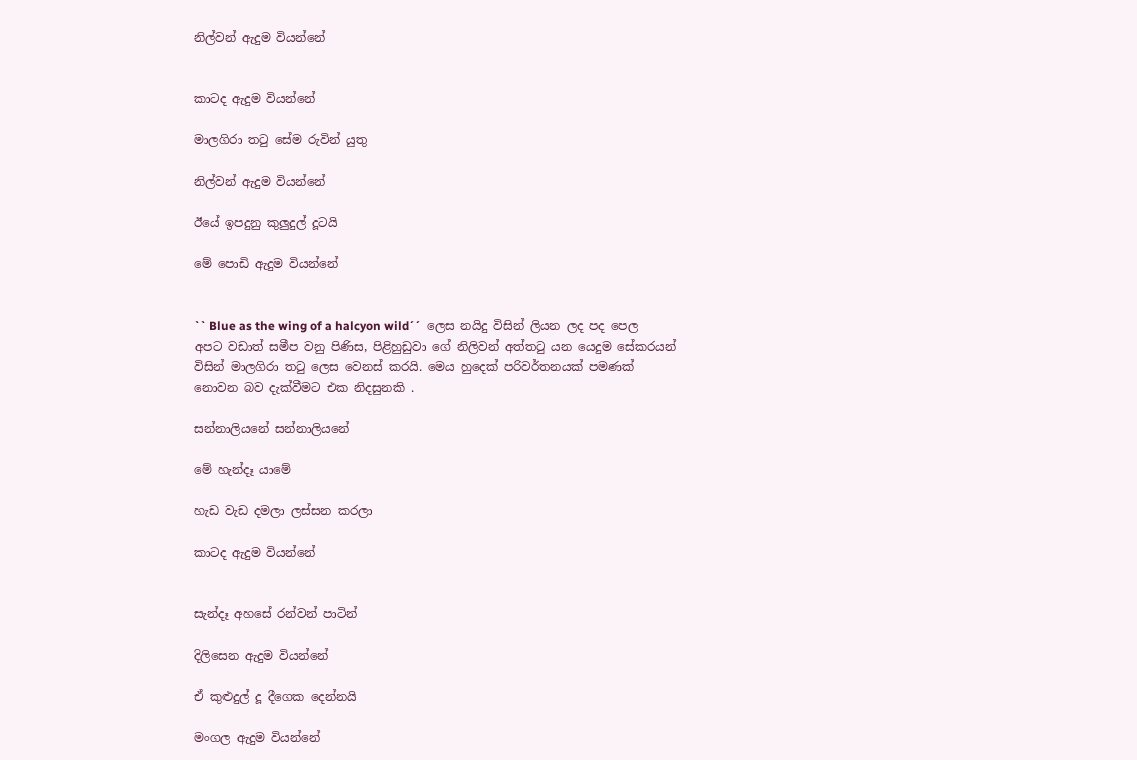නිල්වන් ඇදුම වියන්නේ


කාටද ඇදුම වියන්නේ

මාලගිරා තටු සේම රුවින් යුතු

නිල්වන් ඇදුම වියන්නේ

ඊයේ ඉපදුනු කුලුදුල් දූටයි

මේ පොඩි ඇදුම වියන්නේ


`` Blue as the wing of a halcyon wild´´  ලෙස නයිදු විසින් ලියන ලද පද පෙල අපට වඩාත් සමීප වනු පිණිස, පිළිහුඩුවා ගේ නිලිවන් අත්තටු යන යෙදුම සේකරයන් විසින් මාලගිරා තටු ලෙස වෙනස් කරයි. මෙය හුදෙක් පරිවර්තනයක් පමණක් නොවන බව දැක්වීමට එක නිදසුනකි .

සන්නාලියනේ සන්නාලියනේ

මේ හැන්දෑ යාමේ

හැඩ වැඩ දමලා ලස්සන කරලා

කාටද ඇදුම වියන්නේ


සැන්දෑ අහසේ රන්වන් පාටින්

දිලිසෙන ඇදුම වියන්නේ

ඒ කුළුදුල් දූ දීගෙක දෙන්නයි

මංගල ඇදුම වියන්නේ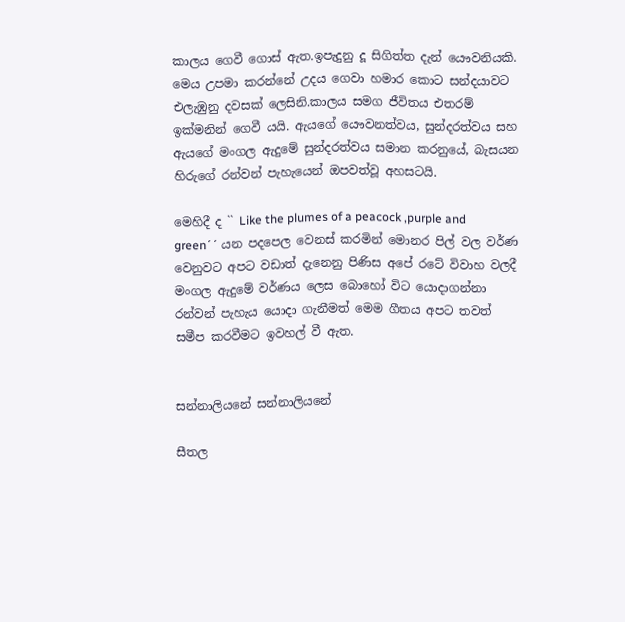කාලය ගෙවී ගොස් ඇත.ඉපැදුනු දූ සිගිත්ත දැන් යෞවනියකි. මෙය උපමා කරන්නේ උදය ගෙවා හමාර කොට සන්දයාවට එලැඹුනු දවසක් ලෙසිනි.කාලය සමග ජීවිතය එතරම් ඉක්මනින් ගෙවී යයි. ඇයගේ යෞවනත්වය, සුන්දරත්වය සහ ඇයගේ මංගල ඇදුමේ සුන්දරත්වය සමාන කරනුයේ, බැසයන හිරුගේ රන්වන් පැහැයෙන් ඔපවත්වූ අහසටයි.

මෙහිදී ද `` Like the plumes of a peacock ,purple and green´´ යන පදපෙල වෙනස් කරමින් මොනර පිල් වල වර්ණ වෙනුවට අපට වඩාත් දැනෙනු පිණිස අපේ රටේ විවාහ වලදී මංගල ඇදුමේ වර්ණය ලෙස බොහෝ විට යොදාගන්නා රන්වන් පැහැය යොදා ගැනීමත් මෙම ගීතය අපට තවත් සමීප කරවීමට ඉවහල් වී ඇත.


සන්නාලියනේ සන්නාලියනේ

සීතල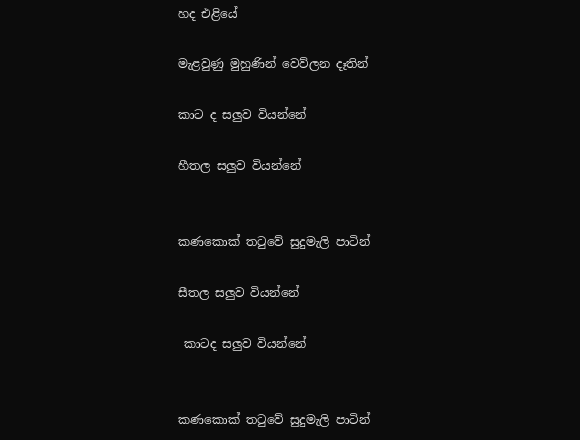හද එළියේ

මැළවුණු මුහුණින් වෙව්ලන දෑතින්

කාට ද සලුව වියන්නේ

හීතල සලුව වියන්නේ


කණකොක් තටුවේ සුදුමැලි පාටින්

සීතල සලුව වියන්නේ

 කාටද සලුව වියන්නේ


කණකොක් තටුවේ සුදුමැලි පාටින්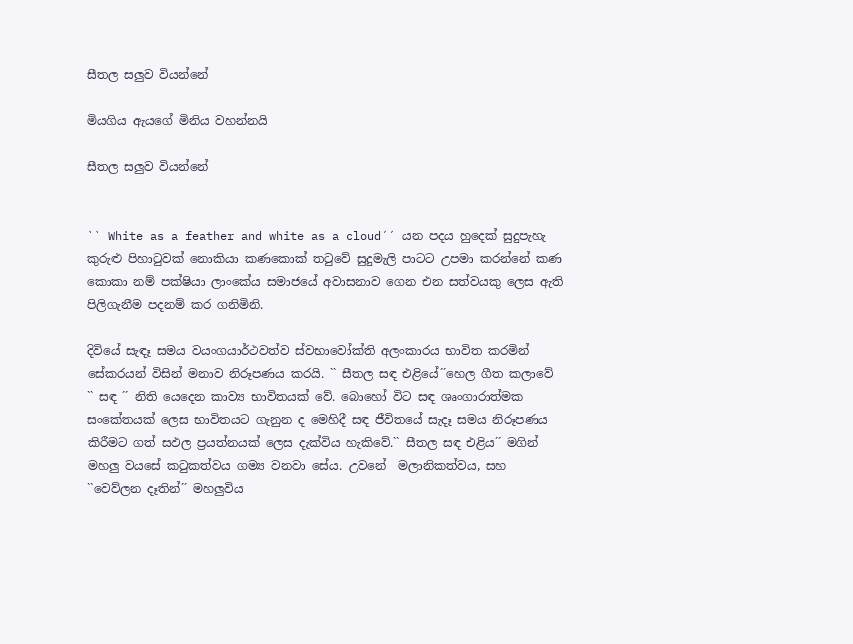සීතල සලුව වියන්නේ

මියගිය ඇයගේ මිනිය වහන්නයි

සීතල සලුව වියන්නේ


`` White as a feather and white as a cloud´´ යන පදය හුදෙක් සුදුපැහැ කුරුළු පිහාටුවක් නොකියා කණකොක් තටුවේ සුදුමැලි පාටට උපමා කරන්නේ කණ කොකා නම් පක්ෂියා ලාංකේය සමාජයේ අවාසනාව ගෙන එන සත්වයකු ලෙස ඇති පිලිගැනීම පදනම් කර ගනිමිනි.

දිවියේ සැඳෑ සමය වයංගයාර්ථවත්ව ස්වභාවෝක්ති අලංකාරය භාවිත කරමින් සේකරයන් විසින් මනාව නිරූපණය කරයි. `` සීතල සඳ එළියේ´´හෙල ගීත කලාවේ `` සඳ ´´ නිති යෙදෙන කාව්‍ය භාවිතයක් වේ. බොහෝ විට සඳ ශෘංගාරාත්මක සංකේතයක් ලෙස භාවිතයට ගැනුන ද මෙහිදී සඳ ජීවිතයේ සැදෑ සමය නිරූපණය කිරීමට ගත් සඵල ප්‍රයත්නයක් ලෙස දැක්විය හැකිවේ.`` සීතල සඳ එළිය´´ මගින් මහලු වයසේ කටුකත්වය ගම්‍ය වනවා සේය. උවනේ  මලානිකත්වය, සහ ``වෙව්ලන දෑතින්´´ මහලුවිය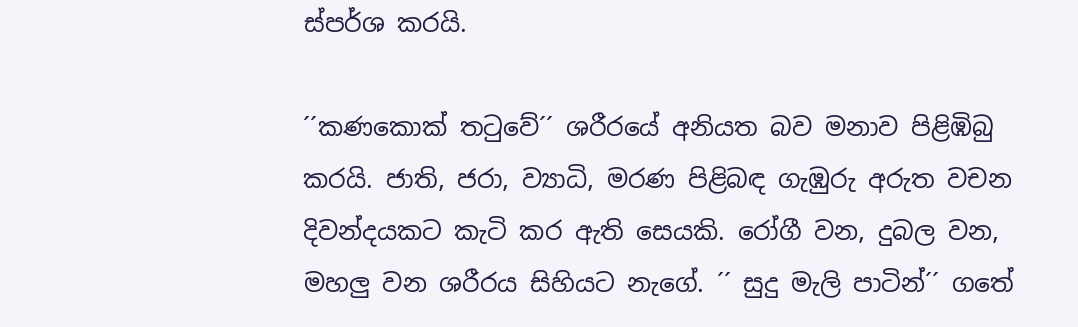ස්පර්ශ කරයි.

´´කණකොක් තටුවේ´´ ශරීරයේ අනියත බව මනාව පිළිඹිබු කරයි. ජාති, ජරා, ව්‍යාධි, මරණ පිළිබඳ ගැඹුරු අරුත වචන දිවන්දයකට කැටි කර ඇති සෙයකි. රෝගී වන, දුබල වන, මහලු වන ශරීරය සිහියට නැගේ. ´´ සුදු මැලි පාටින්´´ ගතේ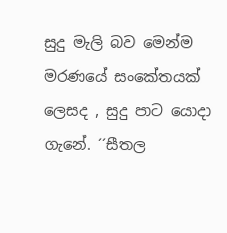සුදු මැලි බව මෙන්ම මරණයේ සංකේතයක් ලෙසද , සුදු පාට යොදා ගැනේ. ´´සීතල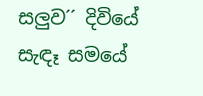සලුව´´ දිවියේ සැඳෑ සමයේ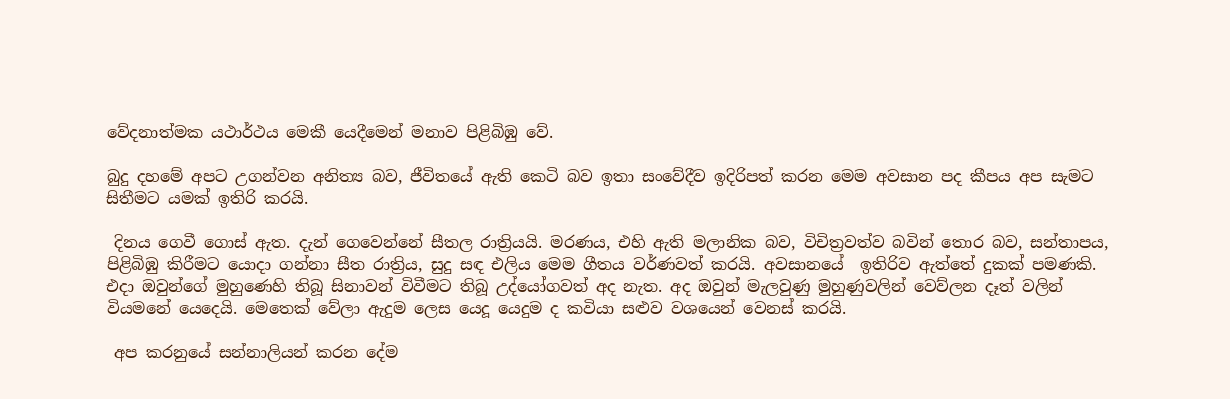වේදනාත්මක යථාර්ථය මෙකී යෙදීමෙන් මනාව පිළිබිඹු වේ.

බුදු දහමේ අපට උගන්වන අනිත්‍ය බව, ජීවිතයේ ඇති කෙටි බව ඉතා සංවේදීව ඉදිරිපත් කරන මෙම අවසාන පද කීපය අප සැමට සිතීමට යමක් ඉතිරි කරයි.

 දිනය ගෙවී ගොස් ඇත. දැන් ගෙවෙන්නේ සීතල රාත්‍රියයි. මරණය, එහි ඇති මලානික බව, විචිත්‍රවත්ව බවින් තොර බව, සන්තාපය, පිළිබිඹු කිරීමට යොදා ගන්නා සීත රාත්‍රිය, සුදු සඳ එලිය මෙම ගීතය වර්ණවත් කරයි. අවසානයේ  ඉතිරිව ඇත්තේ දුකක් පමණකි. එදා ඔවුන්ගේ මුහුණෙහි තිබූ සිනාවන් විවීමට තිබූ උද්යෝගවත් අද නැත. අද ඔවුන් මැලවුණු මුහුණුවලින් වෙව්ලන දෑත් වලින් වියමනේ යෙදෙයි. මෙතෙක් වේලා ඇදුම ලෙස යෙදූ යෙදුම ද කවියා සළුව වශයෙන් වෙනස් කරයි.

 අප කරනුයේ සන්නාලියන් කරන දේම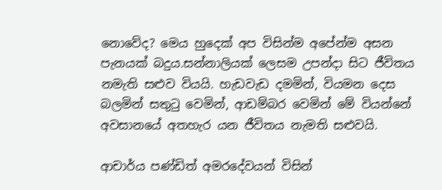නොවේද? මෙය හුදෙක් අප විසින්ම අපේන්ම අසන පැනයක් බදුය.සන්නාලියක් ලෙසම උපන්දා සිට ජීවිතය නමැති සළුව වියයි. හැඩවැඩ දමමින්, වියමන දෙස බලමින් සතුටු වෙමින්, ආඩම්බර වෙමින් මේ වියන්නේ අවසානයේ අතහැර යන ජීවිතය නැමති සළුවයි.

ආචාර්ය පණ්ඩිත් අමරදේවයන් විසින්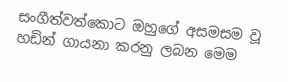සංගීත්වත්කොට ඔහුගේ අසමසම වූ හඩින් ගායනා කරනු ලබන මෙම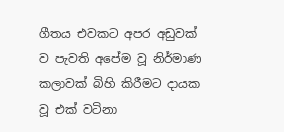ගීතය එවකට අපර අඩුවක් ව පැවති අපේම වූ නිර්මාණ කලාවක් බිහි කිරීමට දායක වූ එක් වටිනා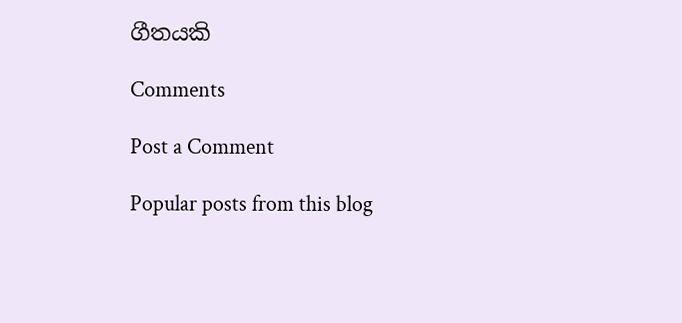ගීතයකි

Comments

Post a Comment

Popular posts from this blog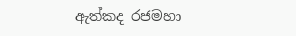ඇත්කද රජමහා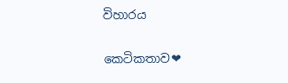විහාරය

කෙටිකතාව❤